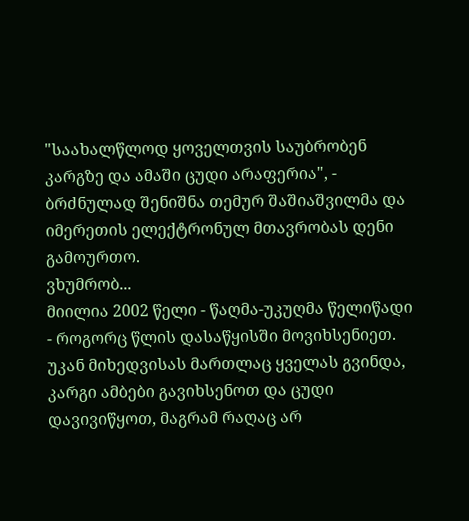"საახალწლოდ ყოველთვის საუბრობენ კარგზე და ამაში ცუდი არაფერია", - ბრძნულად შენიშნა თემურ შაშიაშვილმა და იმერეთის ელექტრონულ მთავრობას დენი გამოურთო.
ვხუმრობ...
მიილია 2002 წელი - წაღმა-უკუღმა წელიწადი - როგორც წლის დასაწყისში მოვიხსენიეთ.
უკან მიხედვისას მართლაც ყველას გვინდა, კარგი ამბები გავიხსენოთ და ცუდი დავივიწყოთ, მაგრამ რაღაც არ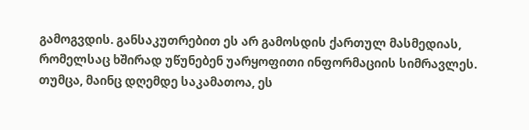გამოგვდის. განსაკუთრებით ეს არ გამოსდის ქართულ მასმედიას, რომელსაც ხშირად უწუნებენ უარყოფითი ინფორმაციის სიმრავლეს. თუმცა, მაინც დღემდე საკამათოა, ეს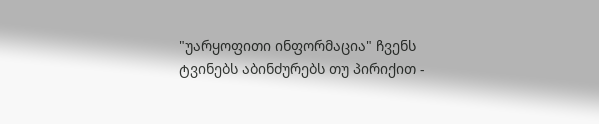"უარყოფითი ინფორმაცია" ჩვენს ტვინებს აბინძურებს თუ პირიქით -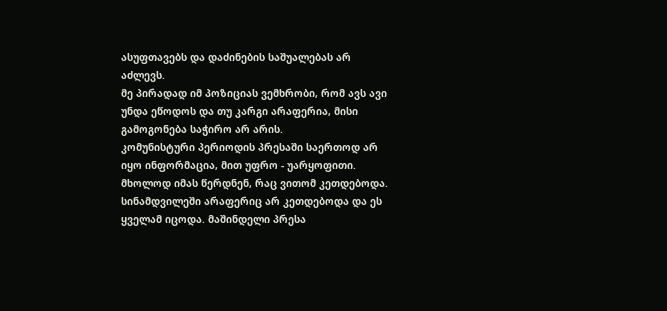ასუფთავებს და დაძინების საშუალებას არ აძლევს.
მე პირადად იმ პოზიციას ვემხრობი, რომ ავს ავი უნდა ეწოდოს და თუ კარგი არაფერია, მისი გამოგონება საჭირო არ არის.
კომუნისტური პერიოდის პრესაში საერთოდ არ იყო ინფორმაცია, მით უფრო - უარყოფითი. მხოლოდ იმას წერდნენ, რაც ვითომ კეთდებოდა. სინამდვილეში არაფერიც არ კეთდებოდა და ეს ყველამ იცოდა. მაშინდელი პრესა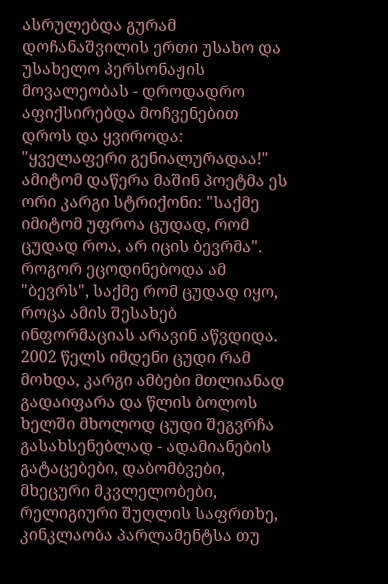ასრულებდა გურამ დოჩანაშვილის ერთი უსახო და უსახელო პერსონაჟის მოვალეობას - დროდადრო აფიქსირებდა მოჩვენებით დროს და ყვიროდა: "ყველაფერი გენიალურადაა!"
ამიტომ დაწერა მაშინ პოეტმა ეს ორი კარგი სტრიქონი: "საქმე იმიტომ უფროა ცუდად, რომ ცუდად როა, არ იცის ბევრმა". როგორ ეცოდინებოდა ამ "ბევრს", საქმე რომ ცუდად იყო, როცა ამის შესახებ ინფორმაციას არავინ აწვდიდა.
2002 წელს იმდენი ცუდი რამ მოხდა, კარგი ამბები მთლიანად გადაიფარა და წლის ბოლოს ხელში მხოლოდ ცუდი შეგვრჩა გასახსენებლად - ადამიანების გატაცებები, დაბომბვები, მხეცური მკვლელობები, რელიგიური შუღლის საფრთხე, კინკლაობა პარლამენტსა თუ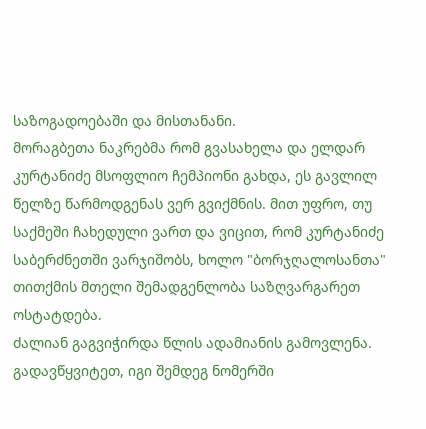საზოგადოებაში და მისთანანი.
მორაგბეთა ნაკრებმა რომ გვასახელა და ელდარ კურტანიძე მსოფლიო ჩემპიონი გახდა, ეს გავლილ წელზე წარმოდგენას ვერ გვიქმნის. მით უფრო, თუ საქმეში ჩახედული ვართ და ვიცით, რომ კურტანიძე საბერძნეთში ვარჯიშობს, ხოლო "ბორჯღალოსანთა" თითქმის მთელი შემადგენლობა საზღვარგარეთ ოსტატდება.
ძალიან გაგვიჭირდა წლის ადამიანის გამოვლენა. გადავწყვიტეთ, იგი შემდეგ ნომერში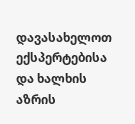დავასახელოთ ექსპერტებისა და ხალხის აზრის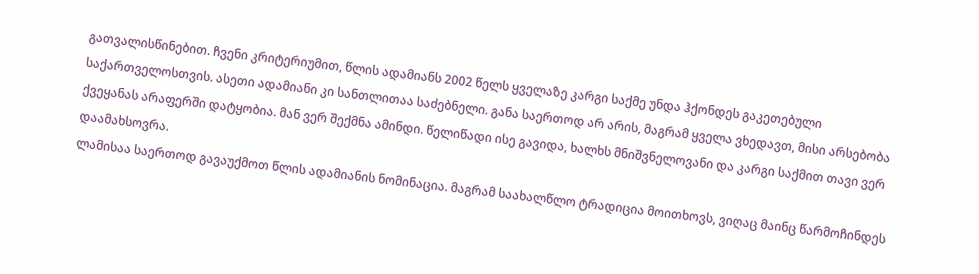გათვალისწინებით. ჩვენი კრიტერიუმით, წლის ადამიანს 2002 წელს ყველაზე კარგი საქმე უნდა ჰქონდეს გაკეთებული საქართველოსთვის. ასეთი ადამიანი კი სანთლითაა საძებნელი. განა საერთოდ არ არის, მაგრამ ყველა ვხედავთ, მისი არსებობა ქვეყანას არაფერში დატყობია. მან ვერ შექმნა ამინდი. წელიწადი ისე გავიდა, ხალხს მნიშვნელოვანი და კარგი საქმით თავი ვერ დაამახსოვრა.
ლამისაა საერთოდ გავაუქმოთ წლის ადამიანის ნომინაცია. მაგრამ საახალწლო ტრადიცია მოითხოვს, ვიღაც მაინც წარმოჩინდეს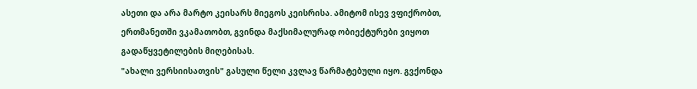ასეთი და არა მარტო კეისარს მიეგოს კეისრისა. ამიტომ ისევ ვფიქრობთ, ერთმანეთში ვკამათობთ, გვინდა მაქსიმალურად ობიექტურები ვიყოთ გადაწყვეტილების მიღებისას.
"ახალი ვერსიისათვის" გასული წელი კვლავ წარმატებული იყო. გვქონდა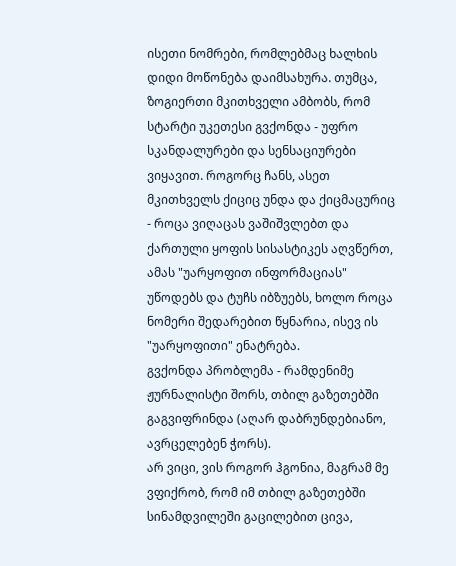ისეთი ნომრები, რომლებმაც ხალხის დიდი მოწონება დაიმსახურა. თუმცა, ზოგიერთი მკითხველი ამბობს, რომ სტარტი უკეთესი გვქონდა - უფრო სკანდალურები და სენსაციურები ვიყავით. როგორც ჩანს, ასეთ მკითხველს ქიციც უნდა და ქიცმაცურიც - როცა ვიღაცას ვაშიშვლებთ და ქართული ყოფის სისასტიკეს აღვწერთ, ამას "უარყოფით ინფორმაციას" უწოდებს და ტუჩს იბზუებს, ხოლო როცა ნომერი შედარებით წყნარია, ისევ ის "უარყოფითი" ენატრება.
გვქონდა პრობლემა - რამდენიმე ჟურნალისტი შორს, თბილ გაზეთებში გაგვიფრინდა (აღარ დაბრუნდებიანო, ავრცელებენ ჭორს).
არ ვიცი, ვის როგორ ჰგონია, მაგრამ მე ვფიქრობ, რომ იმ თბილ გაზეთებში სინამდვილეში გაცილებით ცივა,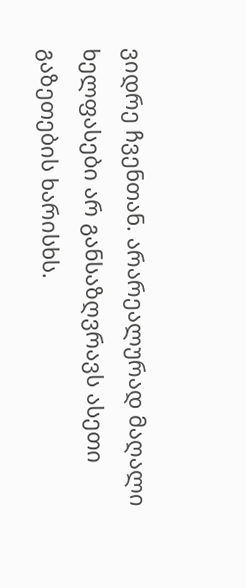ვიდრე ჩვენთან. არარეალურად მაღალი ხელფასები არ განსაზღვრავს ასეთი გაზეთების ხარისხს.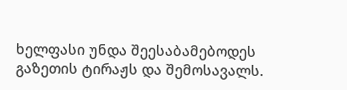ხელფასი უნდა შეესაბამებოდეს გაზეთის ტირაჟს და შემოსავალს.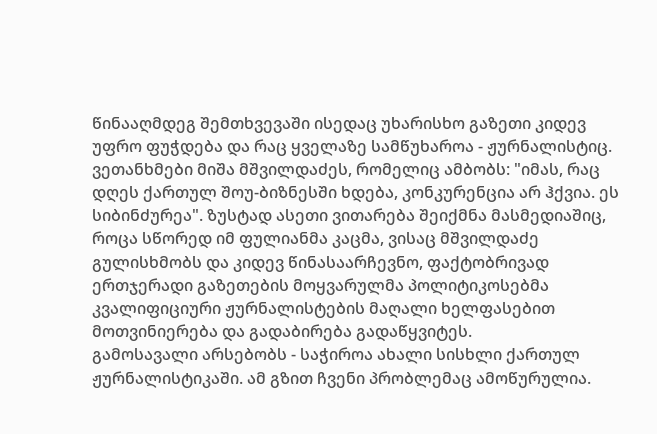წინააღმდეგ შემთხვევაში ისედაც უხარისხო გაზეთი კიდევ უფრო ფუჭდება და რაც ყველაზე სამწუხაროა - ჟურნალისტიც.
ვეთანხმები მიშა მშვილდაძეს, რომელიც ამბობს: "იმას, რაც დღეს ქართულ შოუ-ბიზნესში ხდება, კონკურენცია არ ჰქვია. ეს სიბინძურეა". ზუსტად ასეთი ვითარება შეიქმნა მასმედიაშიც, როცა სწორედ იმ ფულიანმა კაცმა, ვისაც მშვილდაძე გულისხმობს და კიდევ წინასაარჩევნო, ფაქტობრივად ერთჯერადი გაზეთების მოყვარულმა პოლიტიკოსებმა კვალიფიციური ჟურნალისტების მაღალი ხელფასებით მოთვინიერება და გადაბირება გადაწყვიტეს.
გამოსავალი არსებობს - საჭიროა ახალი სისხლი ქართულ ჟურნალისტიკაში. ამ გზით ჩვენი პრობლემაც ამოწურულია.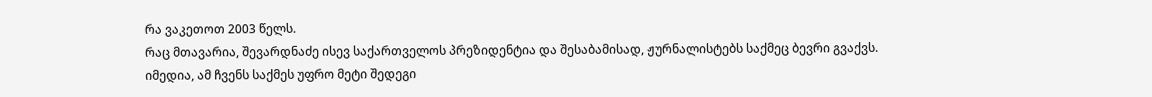რა ვაკეთოთ 2003 წელს.
რაც მთავარია, შევარდნაძე ისევ საქართველოს პრეზიდენტია და შესაბამისად, ჟურნალისტებს საქმეც ბევრი გვაქვს.
იმედია, ამ ჩვენს საქმეს უფრო მეტი შედეგი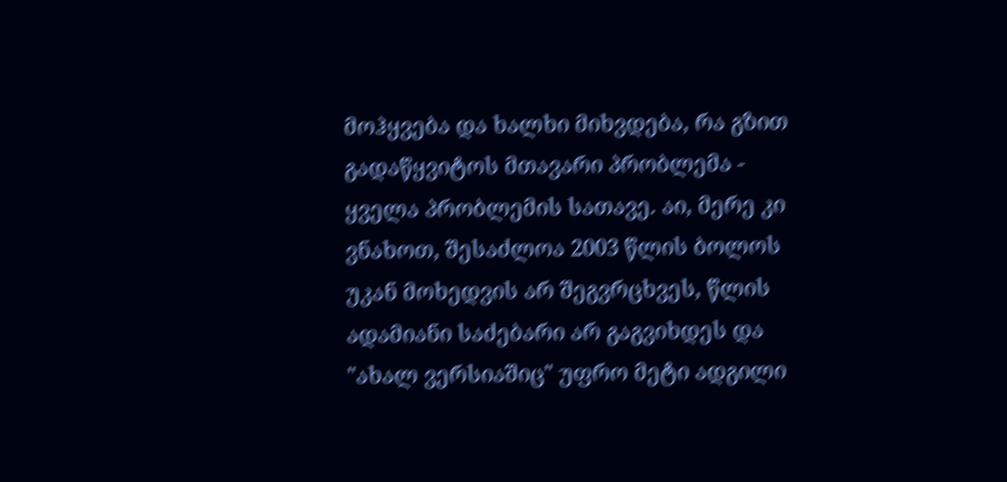მოჰყვება და ხალხი მიხვდება, რა გზით გადაწყვიტოს მთავარი პრობლემა - ყველა პრობლემის სათავე. აი, მერე კი ვნახოთ, შესაძლოა 2003 წლის ბოლოს უკან მოხედვის არ შეგვრცხვეს, წლის ადამიანი საძებარი არ გაგვიხდეს და "ახალ ვერსიაშიც" უფრო მეტი ადგილი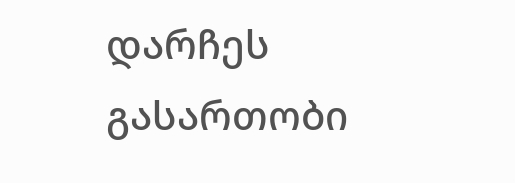დარჩეს გასართობი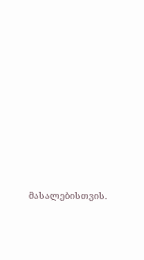მასალებისთვის.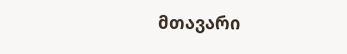მთავარი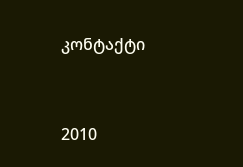კონტაქტი




2010